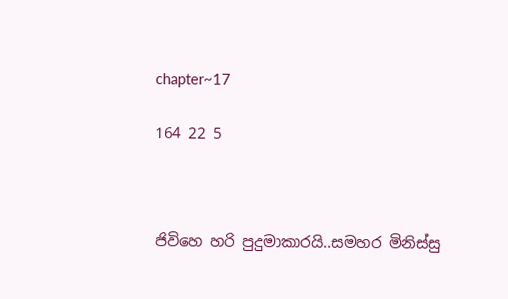chapter~17

164 22 5



ජිවිහෙ හරි පුදුමාකාරයි..සමහර මිනිස්සු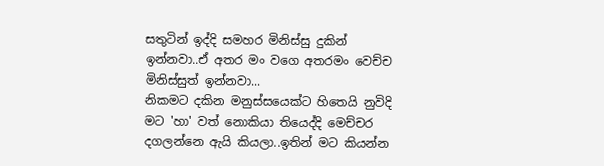සතුටින් ඉද්දි සමහර මිනිස්සු දුකින් ඉන්නවා..ඒ අතර මං වගෙ අතරමං වෙච්ච මිනිස්සුත් ඉන්නවා...
නිකමට දකින මනුස්සයෙක්ට හිතෙයි නුවිදි මට 'හා' වත් නොකියා තියෙද්දි මෙච්චර දගලන්නෙ ඇයි කියලා..ඉතින් මට කියන්න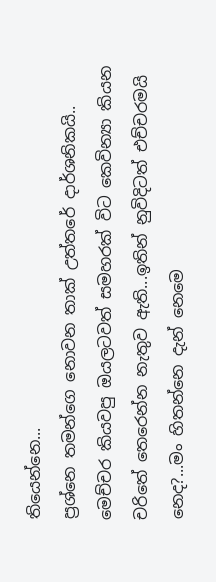තියෙන්නෙ...
ප්‍රශ්නෙ තමන්ගෙ නොවන තාක් උත්තරේ දාර්ශනිකයි..
මෙච්චර කියවපු ඔයලටවත් සමහරක් විට කෙවින්‍යා කියන චරිතේ තෙරෙන්න නැතුව ඇති...ඉතින් නුවිදිටත් එච්චරමයි නෙද?...මං හිතන්නෙ දැන් නෙමෙ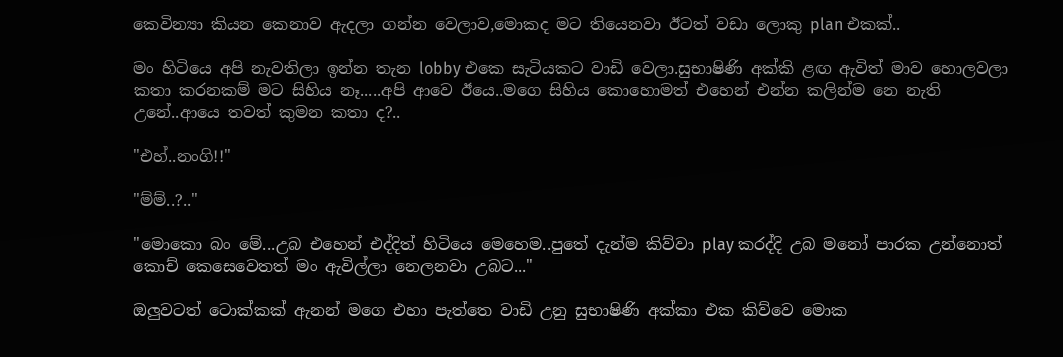කෙවින්‍යා කියන කෙනාව ඇදලා ගන්න වෙලාව,මොකද මට තියෙනවා ඊටත් වඩා ලොකු plan එකක්..

මං හිටියෙ අපි නැවතිලා ඉන්න තැන lobby එකෙ සැටියකට වාඩි වෙලා.සුභාෂිණි අක්කි ළඟ ඇවිත් මාව හොලවලා කතා කරනකම් මට සිහිය නෑ.....අපි ආවෙ ඊයෙ..මගෙ සිහිය කොහොමත් එහෙන් එන්න කලින්ම නෙ නැති උනේ..ආයෙ තවත් කුමන කතා ද?..

"එහ්..නංගි!!"

"ම්ම්..?.."

"මොකො බං මේ...උබ එහෙන් එද්දිත් හිටියෙ මෙහෙම..පුතේ දැන්ම කිව්වා play කරද්දි උබ මනෝ පාරක උන්නොත් කොච් කෙසෙවෙතත් මං ඇවිල්ලා නෙලනවා උබට..."

ඔලුවටත් ටොක්කක් ඇනන් මගෙ එහා පැත්තෙ වාඩි උනු සුභාෂිණි අක්කා එක කිව්වෙ මොක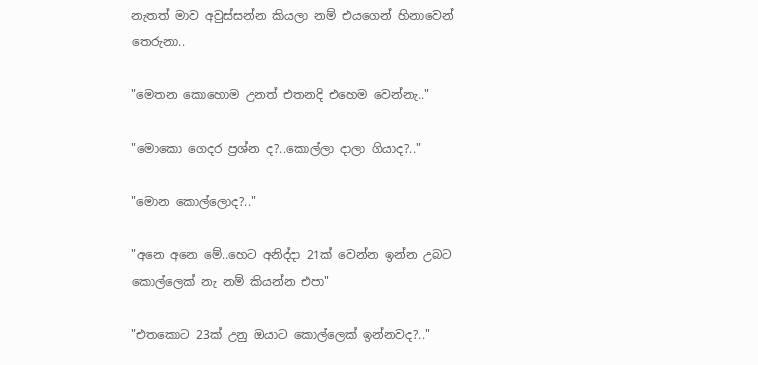නැතත් මාව අවුස්සන්න කියලා නම් එයගෙන් හිනාවෙන් තෙරුනා..

"මෙතන කොහොම උනත් එතනදි එහෙම වෙන්නැ.."

"මොකො ගෙදර ප්‍රශ්න ද?..කොල්ලා දාලා ගියාද?.."

"මොන කොල්ලොද?.."

"අනෙ අනෙ මේ..හෙට අනිද්දා 21ක් වෙන්න ඉන්න උබට කොල්ලෙක් නැ නම් කියන්න එපා"

"එතකොට 23ක් උනු ඔයාට කොල්ලෙක් ඉන්නවද?.."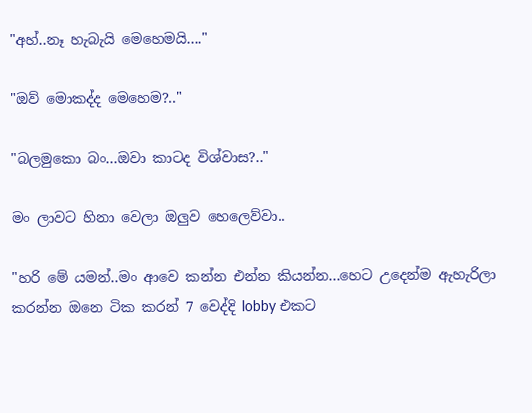"අහ්..නෑ හැබැයි මෙහෙමයි...."

"ඔව් මොකද්ද මෙහෙම?.."

"බලමුකො බං...ඔවා කාටද විශ්වාස?.."

මං ලාවට හිනා වෙලා ඔලුව හෙලෙව්වා..

"හරි මේ යමන්..මං ආවෙ කන්න එන්න කියන්න...හෙට උදෙන්ම ඇහැරිලා කරන්න ඔනෙ ටික කරන් 7 වෙද්දි lobby එකට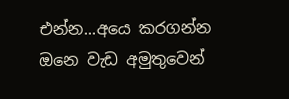එන්න...අයෙ කරගන්න ඔනෙ වැඩ අමුතුවෙන්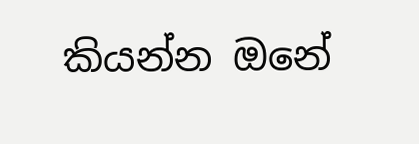කියන්න ඔනේ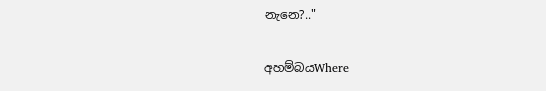නැනෙ?.."

අහම්බයWhere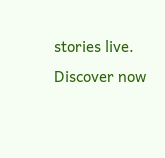stories live. Discover now